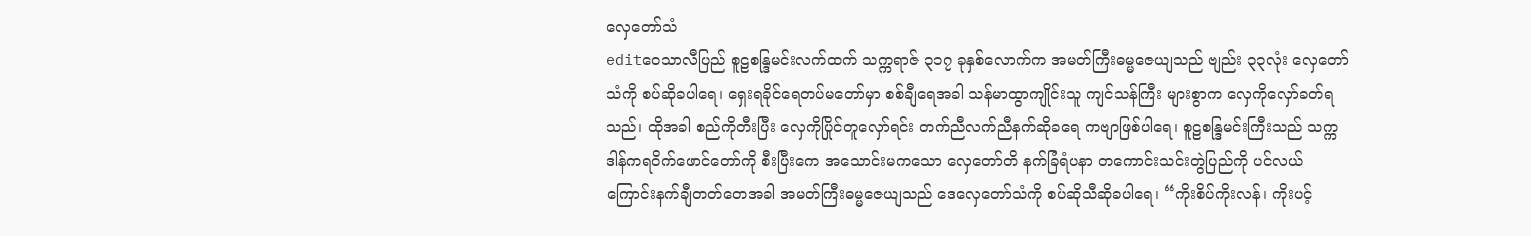လှေတော်သံ
editဝေသာလီပြည် စူဠစန္ဒြမင်းလက်ထက် သက္ကရာဇ် ၃၁၇ ခုနှစ်လောက်က အမတ်ကြီးဓမ္မဇေယျသည် ဗျည်း ၃၃လုံး လှေတော်သံကို စပ်ဆိုခပါရေ၊ ရှေးရခိုင်ရေတပ်မတော်မှာ စစ်ချီရေအခါ သန်မာထွာကျိုင်းသူ ကျင်သန်ကြီး များစွာက လှေကိုလှော်ခတ်ရသည်၊ ထိုအခါ စည်ကိုတီးပြီး လှေကိုပြိုင်တူလှော်ရင်း တက်ညီလက်ညီနက်ဆိုခရေ ကဗျာဖြစ်ပါရေ၊ စူဠစန္ဒြမင်းကြီးသည် သက္ကဒါန်ကရဝိက်ဖောင်တော်ကို စီးပြီးကေ အသောင်းမကသော လှေတော်တိ နက်ခြံရံပနာ တကောင်းသင်းတွဲပြည်ကို ပင်လယ်ကြောင်းနက်ချီတတ်တေအခါ အမတ်ကြီးဓမ္မဇေယျသည် ဒေလှေတော်သံကို စပ်ဆိုသီဆိုခပါရေ၊ “ကိုးစိပ်ကိုးလန်၊ ကိုးပင့်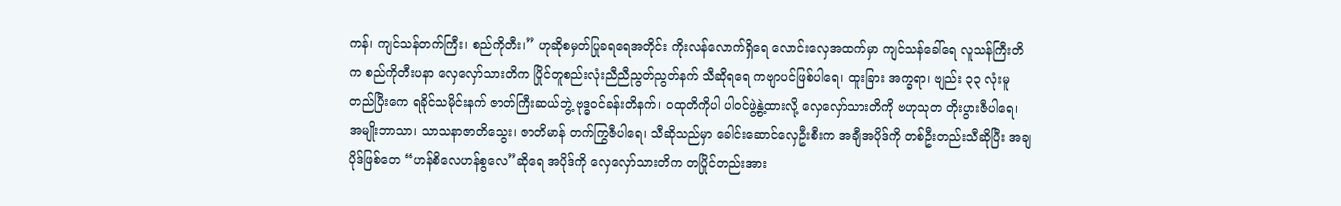ကန်၊ ကျင်သန်တက်ကြီး၊ စည်ကိုတီး၊” ဟုဆိုစမှတ်ပြုခရရေအတိုင်း ကိုးလန်လောက်ရှိရေ လောင်းလှေအထက်မှာ ကျင်သန်ခေါ်ရေ လူသန်ကြီးတိက စည်ကိုတီးပနာ လှေလှော်သားတိက ပြိုင်တူစည်းလုံးညီညီညွတ်ညွတ်နက် သီဆိုရရေ ကဗျာပင်ဖြစ်ပါရေ၊ ထူးခြား အက္ခရာ၊ ဗျည်း ၃၃ လုံးမူတည်ပြီးကေ ရခိုင်သမိုင်းနက် ဇာတ်ကြီးဆယ်ဘွဲ့ ဗုဒ္ဓဝင်ခန်းတိနက်၊ ဝထုတိကိုပါ ပါဝင်ဖွဲ့နွဲ့ထားလို့ လှေလှော်သားတိကို ဗဟုသုတ တိုးပွားဇီပါရေ၊ အမျိုးဘာသာ၊ သာသနာဇာတိသွေး၊ ဇာတိမာန် တက်ကြွဇီပါရေ၊ သီဆိုသည်မှာ ခေါင်းဆောင်လှေဦးစီးက အချီအပိုဒ်ကို တစ်ဦးတည်းသီဆိုပြီး အချပိုဒ်ဖြစ်တေ “ဟန်စိလေဟန်စွလေ”ဆိုရေ အပိုဒ်ကို လှေလှော်သားတိက တပြိုင်တည်းအား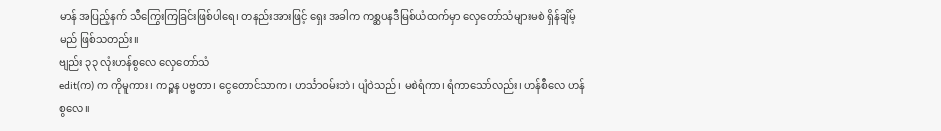မာန် အပြည့်နက် သီကြွေးကြခြင်းဖြစ်ပါရေ၊ တနည်းအားဖြင့် ရှေး အခါက ကစ္ဆပနဒီမြစ်ယံထက်မှာ လှေတော်သံများမစဲ ရှိန်ချိမ့်မည် ဖြစ်သတည်း။
ဗျည်း ၃၃ လုံးဟန်စွလေ လှေတော်သံ
edit(က) က ကိုမူကား၊ ကဉ္စန ပဗ္ဗတာ၊ ငွေတောင်သာက၊ ဟင်္သာဝမ်းဘဲ၊ ပျံဝဲသည်၊ မစဲရံကာ၊ ရံကာသော်လည်း၊ ဟန်စီလေ ဟန်စွလေ။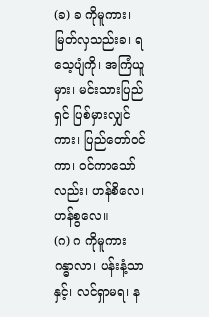(ခ) ခ ကိုမူကား၊ မြတ်လှသည်းခ၊ ရသေ့ပျံကို၊ အကြံယူမှား၊ မင်းသားပြည်ရှင် ပြစ်မှားလျှင်ကား၊ ပြည်တော်ဝင်ကာ၊ ဝင်ကာသော်လည်း၊ ဟန်စိလေ၊ ဟန်စွလေ။
(ဂ) ဂ ကိုမူကား ဂန္ဓာလာ၊ ပန်းနံ့သာနှင့်၊ လင်ရှာမရ၊ န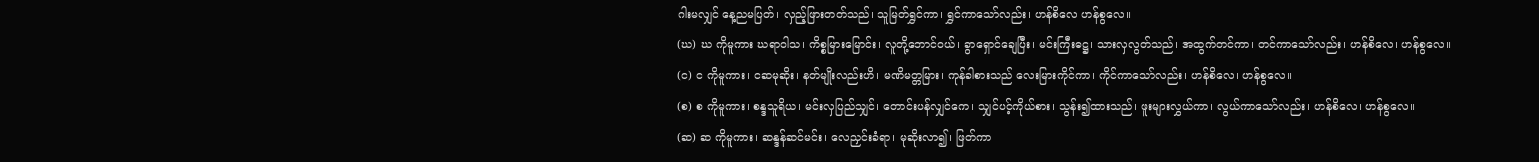ဂါးမလျှင် နေ့ညမပြတ်၊ လှည့်ဖြားတတ်သည်၊ သူမြတ်ရွှင်ကာ၊ ရွှင်ကာသော်လည်း၊ ဟန်စိလေ ဟန်စွလေ။
(ဃ) ဃ ကိုမူကား ဃရာဝါသ၊ ကိစ္စမြားမြောင်း၊ လူတို့ဘောင်ဝယ်၊ ခွာရှောင်ချေပြီး၊ မင်းကြီးဓဋ္ဌ၊ သားလှလွတ်သည်၊ အထွက်တင်ကာ၊ တင်ကာသော်လည်း၊ ဟန်စိလေ၊ ဟန်စွလေ။
(င) င ကိုမူကား၊ ငဆမုဆိုး၊ နတ်မျိုးလည်းဟိ၊ မဏိမတ္တမြား၊ ကုန်ခါစားသည် လေးမြားကိုင်ကာ၊ ကိုင်ကာသော်လည်း၊ ဟန်စိလေ၊ ဟန်စွလေ။
(စ) စ ကိုမူကား၊ စန္ဒသူရိယ၊ မင်းလှပြည်သျှင်၊ တောင်းပန်လျှင်ကေ၊ သျှင်ပင့်ကိုယ်စား၊ သွန်း၍ထားသည်၊ ဖူးများလွှယ်ကာ၊ လွယ်ကာသော်လည်း၊ ဟန်စိလေ၊ ဟန်စွလေ။
(ဆ) ဆ ကိုမူကား၊ ဆန္ဒန်ဆင်မင်း၊ လေညှင်းခံရာ၊ မုဆိုးလာ၍၊ ဖြတ်ကာ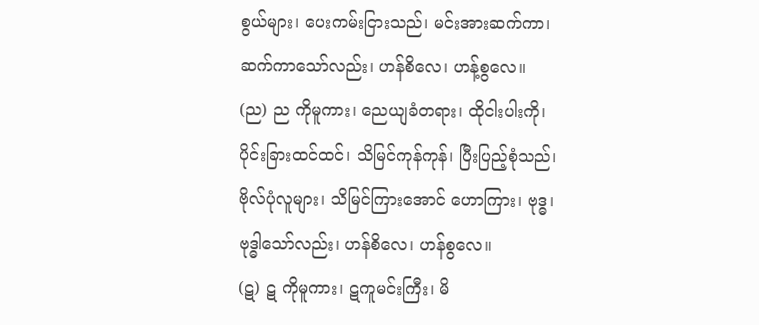စွယ်များ၊ ပေးကမ်းငြားသည်၊ မင်းအားဆက်ကာ၊ ဆက်ကာသော်လည်း၊ ဟန်စိလေ၊ ဟန့်စွလေ။
(ည) ည ကိုမူကား၊ ညေယျခံတရား၊ ထိုငါးပါးကို၊ ပိုင်းခြားထင်ထင်၊ သိမြင်ကုန်ကုန်၊ ပြီးပြည့်စုံသည်၊ ဗိုလ်ပုံလူများ၊ သိမြင်ကြားအောင် ဟောကြား၊ ဗုဒ္ဓ၊ ဗုဒ္ဓါသော်လည်း၊ ဟန်စိလေ၊ ဟန်စွလေ။
(ဋ) ဋ ကိုမူကား၊ ဋကူမင်းကြီး၊ မိ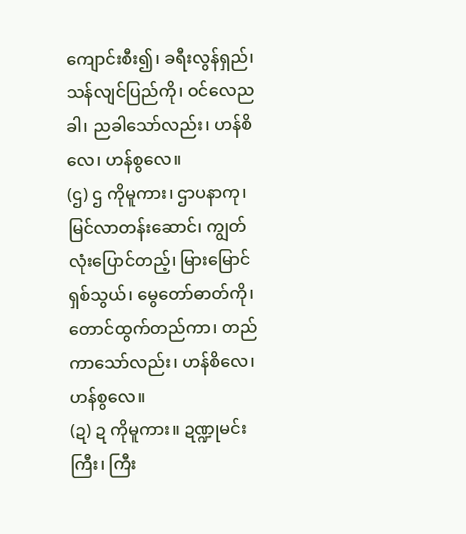ကျောင်းစီး၍၊ ခရီးလွန်ရှည်၊ သန်လျင်ပြည်ကို၊ ဝင်လေညခါ၊ ညခါသော်လည်း၊ ဟန်စိလေ၊ ဟန်စွလေ။
(ဌ) ဌ ကိုမူကား၊ ဌာပနာကု၊ မြင်လာတန်းဆောင်၊ ကျွတ်လုံးပြောင်တည့်၊ မြားမြောင်ရှစ်သွယ်၊ မွေတော်ဓာတ်ကို၊ တောင်ထွက်တည်ကာ၊ တည်ကာသော်လည်း၊ ဟန်စိလေ၊ ဟန်စွလေ။
(ဍ) ဍ ကိုမူကား။ ဍဏ္ဍုမင်းကြီး၊ ကြီး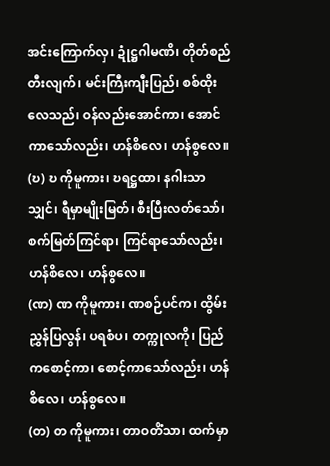အင်းကြောက်လှ၊ ဍုံဋ္ဌဂါမဏိ၊ တိုတ်စည်တီးလျက်၊ မင်းကြီးကျီးပြည်၊ စစ်ထိုးလေသည်၊ ဝန်လည်းအောင်ကာ၊ အောင်ကာသော်လည်း၊ ဟန်စိလေ၊ ဟန်စွလေ။
(ဎ) ဎ ကိုမူကား၊ ဎရဋ္ဌထာ၊ နဂါးသာသျှင်၊ ရီမှာမျိုးမြတ်၊ စီးပြီးလတ်သော်၊ စက်မြတ်ကြင်ရာ၊ ကြင်ရာသော်လည်း၊ ဟန်စိလေ၊ ဟန်စွလေ။
(ဏ) ဏ ကိုမူကား၊ ဏစဉ်ပင်က၊ ထွိမ်းညွှန်ပြလွန်၊ ပရစံပ၊ တက္ကုလကို၊ ပြည်ကစောင့်ကာ၊ စောင့်ကာသော်လည်း၊ ဟန်စိလေ၊ ဟန်စွလေ။
(တ) တ ကိုမူကား၊ တာဝတိံသာ၊ ထက်မှာ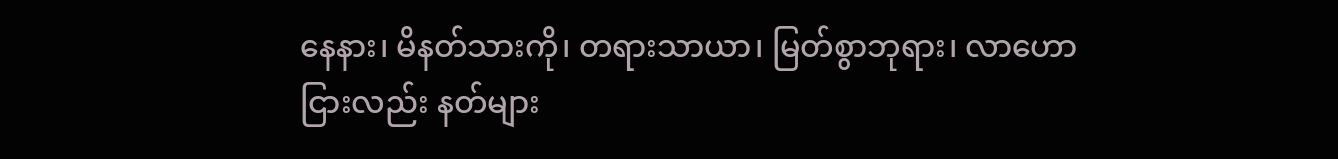နေနား၊ မိနတ်သားကို၊ တရားသာယာ၊ မြတ်စွာဘုရား၊ လာဟောငြားလည်း နတ်များ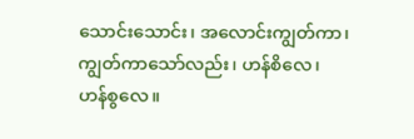သောင်းသောင်း၊ အလောင်းကျွတ်ကာ၊ ကျွတ်ကာသော်လည်း၊ ဟန်စိလေ၊ ဟန်စွလေ။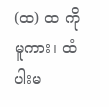(ထ) ထ ကိုမူကား၊ ထံပါးမ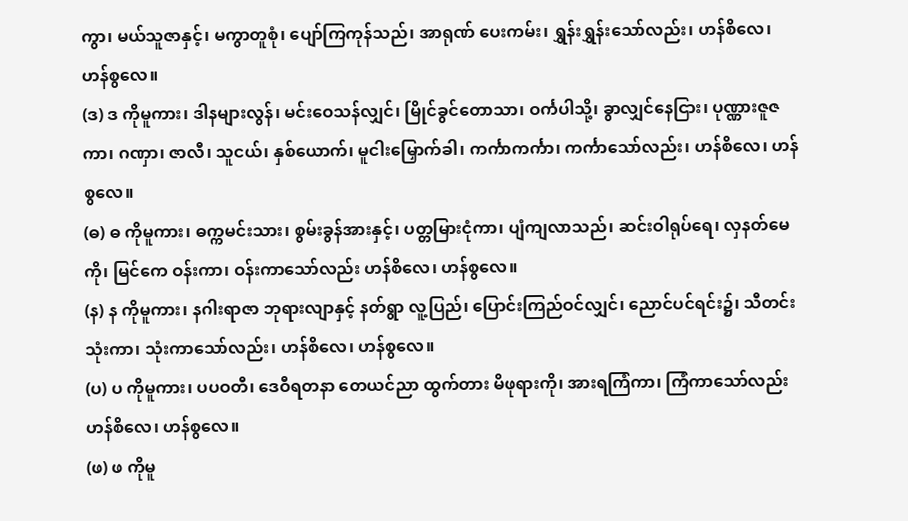ကွာ၊ မယ်သူဇာနှင့်၊ မကွာတူစုံ၊ ပျော်ကြကုန်သည်၊ အာရုဏ် ပေးကမ်း၊ ရွှန်းရွှန်းသော်လည်း၊ ဟန်စိလေ၊ ဟန်စွလေ။
(ဒ) ဒ ကိုမူကား၊ ဒါနများလွန်၊ မင်းဝေသန်လျှင်၊ မြိုင်ခွင်တောသာ၊ ဝင်္ကပါသို့၊ ခွာလျှင်နေငြား၊ ပုဏ္ဏားဇူဇကာ၊ ဂဏှာ၊ ဇာလီ၊ သူငယ်၊ နှစ်ယောက်၊ မူငါးမြှောက်ခါ၊ ကင်္ကာကင်္ကာ၊ ကင်္ကာသော်လည်း၊ ဟန်စိလေ၊ ဟန်စွလေ။
(ဓ) ဓ ကိုမူကား၊ ဓက္ကမင်းသား၊ စွမ်းခွန်အားနှင့်၊ ပတ္တမြားငုံကာ၊ ပျံကျလာသည်၊ ဆင်းဝါရုပ်ရေ၊ လှနတ်မေကို၊ မြင်ကေ ဝန်းကာ၊ ဝန်းကာသော်လည်း ဟန်စိလေ၊ ဟန်စွလေ။
(န) န ကိုမူကား၊ နဂါးရာဇာ ဘုရားလျာနှင့် နတ်ရွာ လူ့ပြည်၊ ပြောင်းကြည်ဝင်လျှင်၊ ညောင်ပင်ရင်း၌၊ သီတင်းသုံးကာ၊ သုံးကာသော်လည်း၊ ဟန်စိလေ၊ ဟန်စွလေ။
(ပ) ပ ကိုမူကား၊ ပပဝတီ၊ ဒေဝီရတနာ တေယင်ညာ ထွက်တား မိဖုရားကို၊ အားရကြံကာ၊ ကြံကာသော်လည်း ဟန်စိလေ၊ ဟန်စွလေ။
(ဖ) ဖ ကိုမူ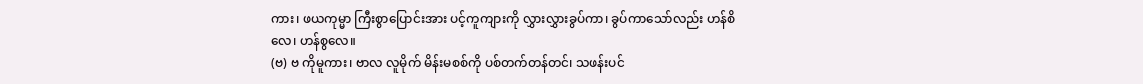ကား၊ ဖယကုမ္မာ ကြီးစွာပြောင်းအား ပင့်ကူကျားကို လွှားလွှားခွပ်ကာ၊ ခွပ်ကာသော်လည်း ဟန်စိလေ၊ ဟန်စွလေ။
(ဗ) ဗ ကိုမူကား၊ ဗာလ လူမိုက် မိန်းမစစ်ကို ပစ်တက်တန်တင်၊ သဖန်းပင်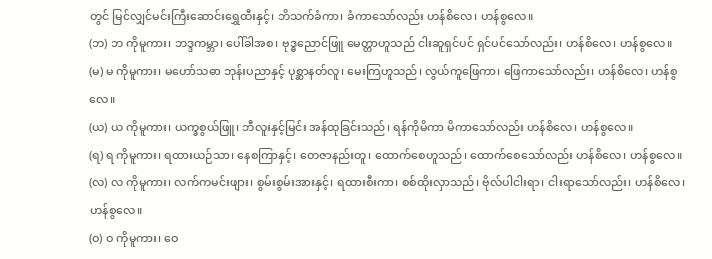တွင် မြင်လျှင်မင်းကြီးဆောင်းရွှေထီးနှင့်၊ ဘိသက်ခံကာ၊ ခံကာသော်လည်း ဟန်စိလေ၊ ဟန်စွလေ။
(ဘ) ဘ ကိုမူကား၊ ဘဒ္ဒကမ္ဘာ၊ ပေါ်ခါအစ၊ ဗုဒ္ဓညောင်ဖြူ မေတ္တာဟူသည် ငါးဆူရှင်ပင် ရှင်ပင်သော်လည်း၊ ဟန်စိလေ၊ ဟန်စွလေ။
(မ) မ ကိုမူကား၊ မဟော်သဓာ ဘုန်းပညာနှင့် ပုစ္ဆာနတ်လူ၊ မေးကြဟူသည်၊ လွယ်ကူဖြေကာ၊ ဖြေကာသော်လည်း၊ ဟန်စိလေ၊ ဟန်စွလေ။
(ယ) ယ ကိုမူကား၊ ယက္ခစွယ်ဖြူ၊ ဘီလူးနှင့်မြင်း အန်ထုခြင်းသည်၊ ရန်ကိုမိကာ မိကာသော်လည်း ဟန်စိလေ၊ ဟန်စွလေ။
(ရ) ရ ကိုမူကား၊ ရထားယဉ်သာ၊ နေစကြာနှင့်၊ တေဇာနည်းတူ၊ ထောက်စေဟူသည်၊ ထောက်စေသော်လည်း ဟန်စိလေ၊ ဟန်စွလေ။
(လ) လ ကိုမူကား၊ လက်ကမင်းဖျား၊ စွမ်းစွမ်းအားနှင့်၊ ရထားစီးကာ၊ စစ်ထိုးလှာသည်၊ ဗိုလ်ပါငါးရာ၊ ငါးရာသော်လည်း၊ ဟန်စိလေ၊ ဟန်စွလေ။
(ဝ) ဝ ကိုမူကား၊ ဝေ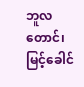ဘူလတောင်၊ မြင့်ခေါင်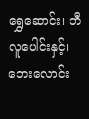ရွှေဆောင်း၊ ဘီလူပေါင်းနှင့်၊ ဘေးလောင်း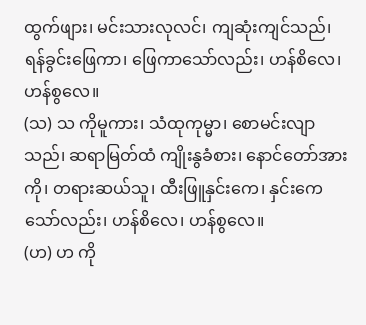ထွက်ဖျား၊ မင်းသားလုလင်၊ ကျဆုံးကျင်သည်၊ ရန်ခွင်းဖြေကာ၊ ဖြေကာသော်လည်း၊ ဟန်စိလေ၊ ဟန်စွလေ။
(သ) သ ကိုမူကား၊ သံထုကုမ္မာ၊ စောမင်းလျာသည်၊ ဆရာမြတ်ထံ ကျိုးနွခံစား၊ နောင်တော်အားကို၊ တရားဆယ်သူ၊ ထီးဖြူနှင်းကေ၊ နှင်းကေသော်လည်း၊ ဟန်စိလေ၊ ဟန်စွလေ။
(ဟ) ဟ ကို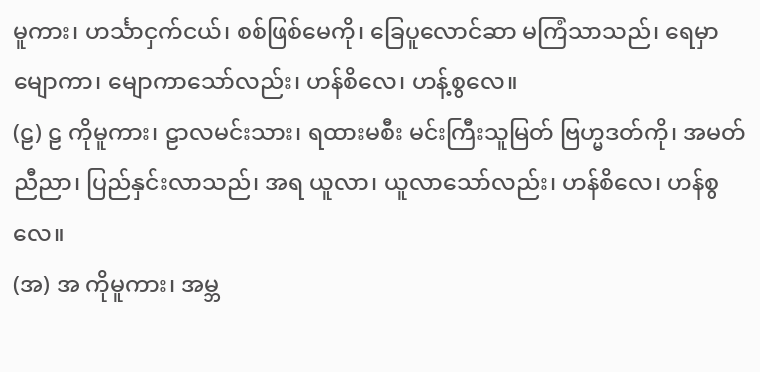မူကား၊ ဟင်္သာငှက်ငယ်၊ စစ်ဖြစ်မေကို၊ ခြေပူလောင်ဆာ မကြံသာသည်၊ ရေမှာမျောကာ၊ မျောကာသော်လည်း၊ ဟန်စိလေ၊ ဟန့်စွလေ။
(ဠ) ဠ ကိုမူကား၊ ဠာလမင်းသား၊ ရထားမစီး မင်းကြီးသူမြတ် ဗြဟ္မဒတ်ကို၊ အမတ်ညီညာ၊ ပြည်နှင်းလာသည်၊ အရ ယူလာ၊ ယူလာသော်လည်း၊ ဟန်စိလေ၊ ဟန်စွလေ။
(အ) အ ကိုမူကား၊ အမ္ဘ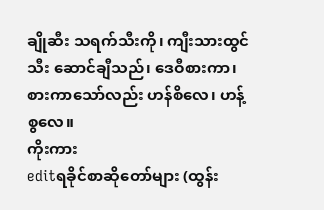ချိုဆီး သရက်သီးကို၊ ကျီးသားထွင်သီး ဆောင်ချီသည်၊ ဒေဝီစားကာ၊ စားကာသော်လည်း ဟန်စိလေ၊ ဟန့်စွလေ။
ကိုးကား
editရခိုင်စာဆိုတော်များ (ထွန်း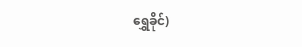ရွှေခိုင်)